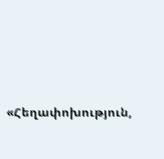«Հեղափոխություն,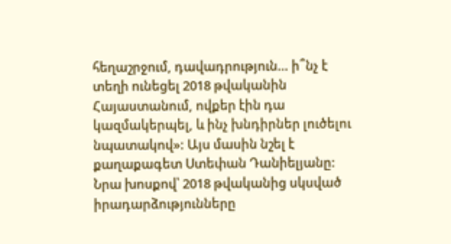հեղաշրջում, դավադրություն… ի՞նչ է տեղի ունեցել 2018 թվականին Հայաստանում, ովքեր էին դա կազմակերպել, և ինչ խնդիրներ լուծելու նպատակով»: Այս մասին նշել է քաղաքագետ Ստեփան Դանիելյանը: Նրա խոսքով՝ 2018 թվականից սկսված իրադարձությունները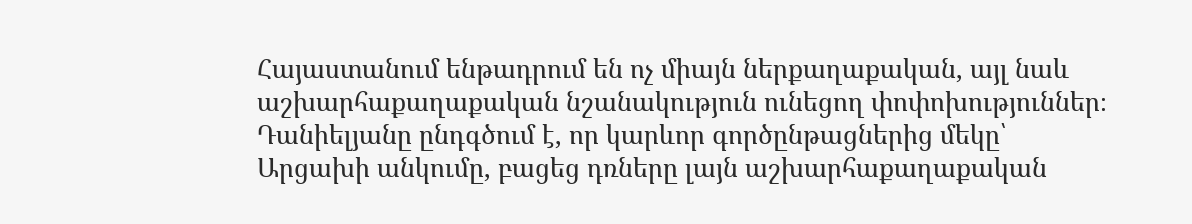Հայաստանում ենթադրում են ոչ միայն ներքաղաքական, այլ նաև աշխարհաքաղաքական նշանակություն ունեցող փոփոխություններ։
Դանիելյանը ընդգծում է, որ կարևոր գործընթացներից մեկը՝ Արցախի անկումը, բացեց դռները լայն աշխարհաքաղաքական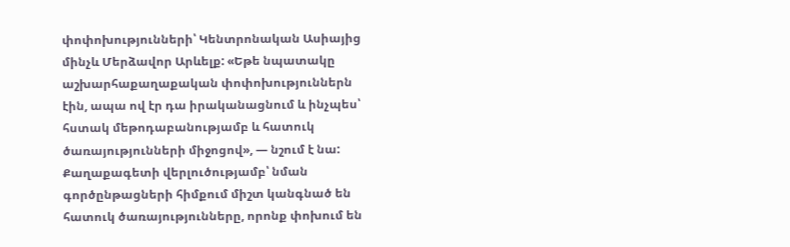փոփոխությունների՝ Կենտրոնական Ասիայից մինչև Մերձավոր Արևելք: «Եթե նպատակը աշխարհաքաղաքական փոփոխություններն էին, ապա ով էր դա իրականացնում և ինչպես՝ հստակ մեթոդաբանությամբ և հատուկ ծառայությունների միջոցով», — նշում է նա:
Քաղաքագետի վերլուծությամբ՝ նման գործընթացների հիմքում միշտ կանգնած են հատուկ ծառայությունները, որոնք փոխում են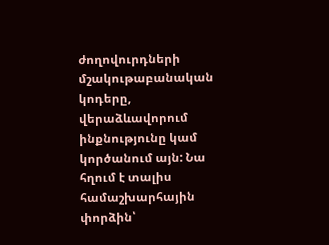ժողովուրդների մշակութաբանական կոդերը, վերաձևավորում ինքնությունը կամ կործանում այն: Նա հղում է տալիս համաշխարհային փորձին՝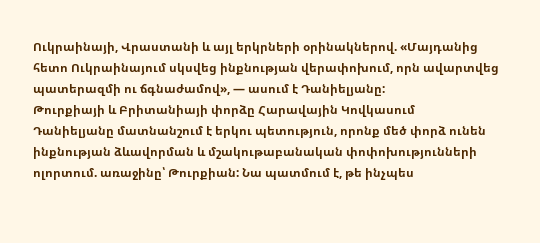Ուկրաինայի, Վրաստանի և այլ երկրների օրինակներով. «Մայդանից հետո Ուկրաինայում սկսվեց ինքնության վերափոխում, որն ավարտվեց պատերազմի ու ճգնաժամով», — ասում է Դանիելյանը:
Թուրքիայի և Բրիտանիայի փորձը Հարավային Կովկասում
Դանիելյանը մատնանշում է երկու պետություն, որոնք մեծ փորձ ունեն ինքնության ձևավորման և մշակութաբանական փոփոխությունների ոլորտում. առաջինը՝ Թուրքիան: Նա պատմում է, թե ինչպես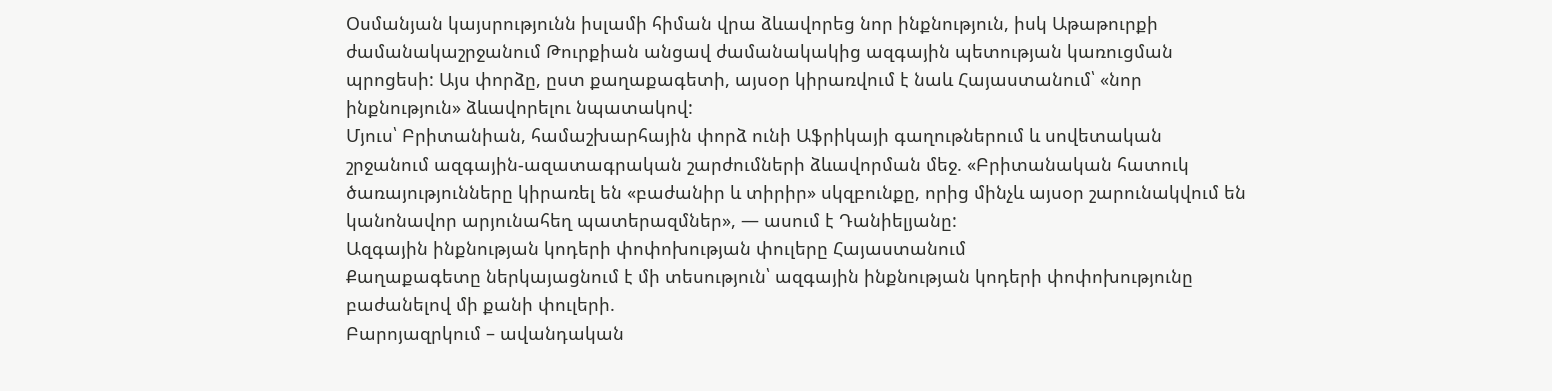Օսմանյան կայսրությունն իսլամի հիման վրա ձևավորեց նոր ինքնություն, իսկ Աթաթուրքի ժամանակաշրջանում Թուրքիան անցավ ժամանակակից ազգային պետության կառուցման պրոցեսի: Այս փորձը, ըստ քաղաքագետի, այսօր կիրառվում է նաև Հայաստանում՝ «նոր ինքնություն» ձևավորելու նպատակով:
Մյուս՝ Բրիտանիան, համաշխարհային փորձ ունի Աֆրիկայի գաղութներում և սովետական շրջանում ազգային-ազատագրական շարժումների ձևավորման մեջ. «Բրիտանական հատուկ ծառայությունները կիրառել են «բաժանիր և տիրիր» սկզբունքը, որից մինչև այսօր շարունակվում են կանոնավոր արյունահեղ պատերազմներ», — ասում է Դանիելյանը:
Ազգային ինքնության կոդերի փոփոխության փուլերը Հայաստանում
Քաղաքագետը ներկայացնում է մի տեսություն՝ ազգային ինքնության կոդերի փոփոխությունը բաժանելով մի քանի փուլերի.
Բարոյազրկում – ավանդական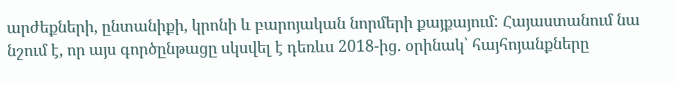արժեքների, ընտանիքի, կրոնի և բարոյական նորմերի քայքայում: Հայաստանում նա նշում է, որ այս գործընթացը սկսվել է դեռևս 2018-ից. օրինակ՝ հայհոյանքները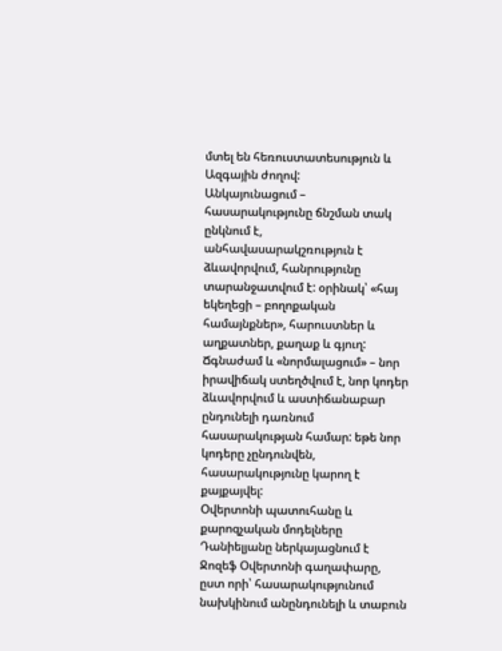մտել են հեռուստատեսություն և Ազգային ժողով:
Անկայունացում – հասարակությունը ճնշման տակ ընկնում է, անհավասարակշռություն է ձևավորվում, հանրությունը տարանջատվում է: օրինակ՝ «հայ եկեղեցի – բողոքական համայնքներ», հարուստներ և աղքատներ, քաղաք և գյուղ:
Ճգնաժամ և «նորմալացում» – նոր իրավիճակ ստեղծվում է, նոր կոդեր ձևավորվում և աստիճանաբար ընդունելի դառնում հասարակության համար: եթե նոր կոդերը չընդունվեն, հասարակությունը կարող է քայքայվել:
Օվերտոնի պատուհանը և քարոզչական մոդելները
Դանիելյանը ներկայացնում է Ջոզեֆ Օվերտոնի գաղափարը, ըստ որի՝ հասարակությունում նախկինում անընդունելի և տաբուն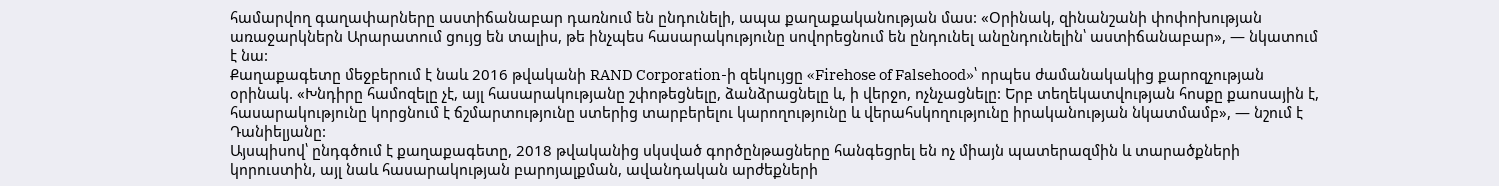համարվող գաղափարները աստիճանաբար դառնում են ընդունելի, ապա քաղաքականության մաս: «Օրինակ, զինանշանի փոփոխության առաջարկներն Արարատում ցույց են տալիս, թե ինչպես հասարակությունը սովորեցնում են ընդունել անընդունելին՝ աստիճանաբար», — նկատում է նա:
Քաղաքագետը մեջբերում է նաև 2016 թվականի RAND Corporation-ի զեկույցը «Firehose of Falsehood»՝ որպես ժամանակակից քարոզչության օրինակ. «Խնդիրը համոզելը չէ, այլ հասարակությանը շփոթեցնելը, ձանձրացնելը և, ի վերջո, ոչնչացնելը: Երբ տեղեկատվության հոսքը քաոսային է, հասարակությունը կորցնում է ճշմարտությունը ստերից տարբերելու կարողությունը և վերահսկողությունը իրականության նկատմամբ», — նշում է Դանիելյանը:
Այսպիսով՝ ընդգծում է քաղաքագետը, 2018 թվականից սկսված գործընթացները հանգեցրել են ոչ միայն պատերազմին և տարածքների կորուստին, այլ նաև հասարակության բարոյալքման, ավանդական արժեքների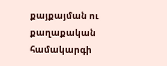քայքայման ու քաղաքական համակարգի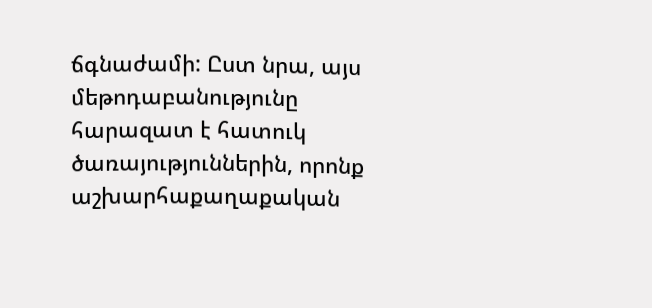ճգնաժամի: Ըստ նրա, այս մեթոդաբանությունը հարազատ է հատուկ ծառայություններին, որոնք աշխարհաքաղաքական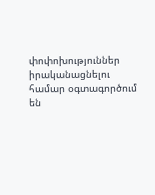փոփոխություններ իրականացնելու համար օգտագործում են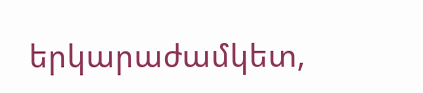երկարաժամկետ,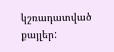կշռադատված քայլեր: